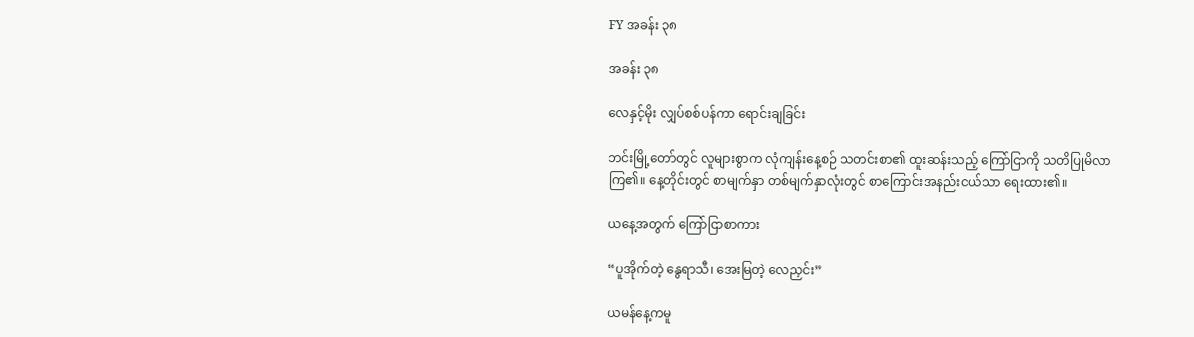FY အခန်း ၃၈

အခန်း ၃၈

လေနှင့်မိုး လျှပ်စစ်ပန်ကာ ရောင်းချခြင်း

ဘင်းမြို့တော်တွင် လူများစွာက လုံကျန်းနေ့စဉ် သတင်းစာ၏ ထူးဆန်းသည့် ကြော်ငြာကို သတိပြုမိလာကြ၏။ နေ့တိုင်းတွင် စာမျက်နှာ တစ်မျက်နှာလုံးတွင် စာကြောင်းအနည်းငယ်သာ ရေးထား၏။

ယနေ့အတွက် ကြော်ငြာစာကား

“ပူအိုက်တဲ့ နွေရာသီ၊ အေးမြတဲ့ လေညှင်း”

ယမန်နေ့ကမူ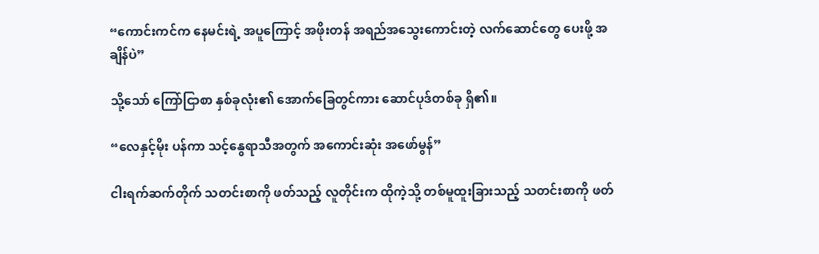“ကောင်းကင်က နေမင်းရဲ့ အပူကြောင့် အဖိုးတန် အရည်အသွေးကောင်းတဲ့ လက်ဆောင်တွေ ပေးဖို့ အချိန်ပဲ”

သို့သော် ကြော်ငြာစာ နှစ်ခုလုံး၏ အောက်ခြေတွင်ကား ဆောင်ပုဒ်တစ်ခု ရှိ၏။

“လေနှင့်မိုး ပန်ကာ သင့်နွေရာသီအတွက် အကောင်းဆုံး အဖော်မွန်”

ငါးရက်ဆက်တိုက် သတင်းစာကို ဖတ်သည့် လူတိုင်းက ထိုကဲ့သို့ တစ်မူထူးခြားသည့် သတင်းစာကို ဖတ်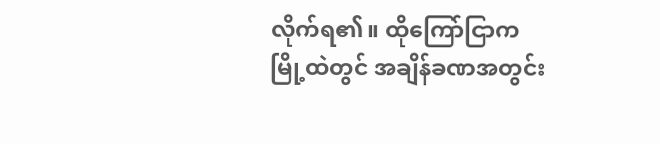လိုက်ရ၏။ ထိုကြော်ငြာက မြို့ထဲတွင် အချိန်ခဏအတွင်း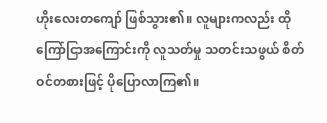ဟိုးလေးတကျော် ဖြစ်သွား၏။ လူများကလည်း ထိုကြော်ငြာအကြောင်းကို လူသတ်မှု သတင်းသဖွယ် စိတ်ဝင်တစားဖြင့် ပိုပြောလာကြ၏။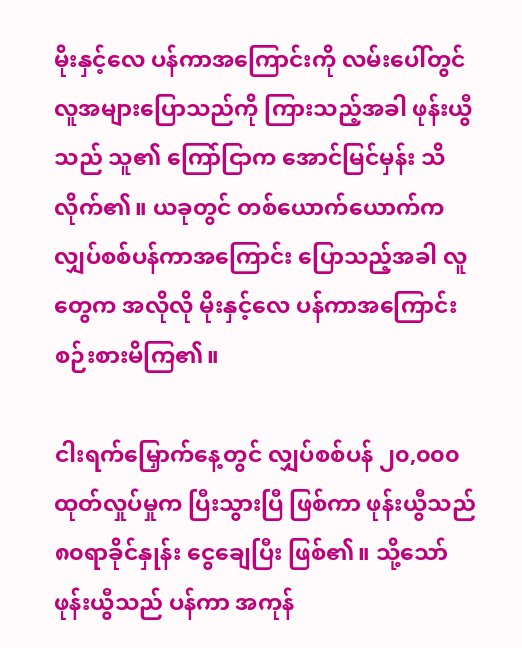မိုးနှင့်လေ ပန်ကာအကြောင်းကို လမ်းပေါ်တွင် လူအများပြောသည်ကို ကြားသည့်အခါ ဖုန်းယွီသည် သူ၏ ကြော်ငြာက အောင်မြင်မှန်း သိလိုက်၏။ ယခုတွင် တစ်ယောက်ယောက်က လျှပ်စစ်ပန်ကာအကြောင်း ပြောသည့်အခါ လူတွေက အလိုလို မိုးနှင့်လေ ပန်ကာအကြောင်း စဉ်းစားမိကြ၏။

ငါးရက်မြှောက်နေ့တွင် လျှပ်စစ်ပန် ၂၀,၀၀၀ထုတ်လှုပ်မှုက ပြီးသွားပြီ ဖြစ်ကာ ဖုန်းယွီသည် ၈၀ရာခိုင်နှုန်း ငွေချေပြီး ဖြစ်၏။ သို့သော် ဖုန်းယွီသည် ပန်ကာ အကုန်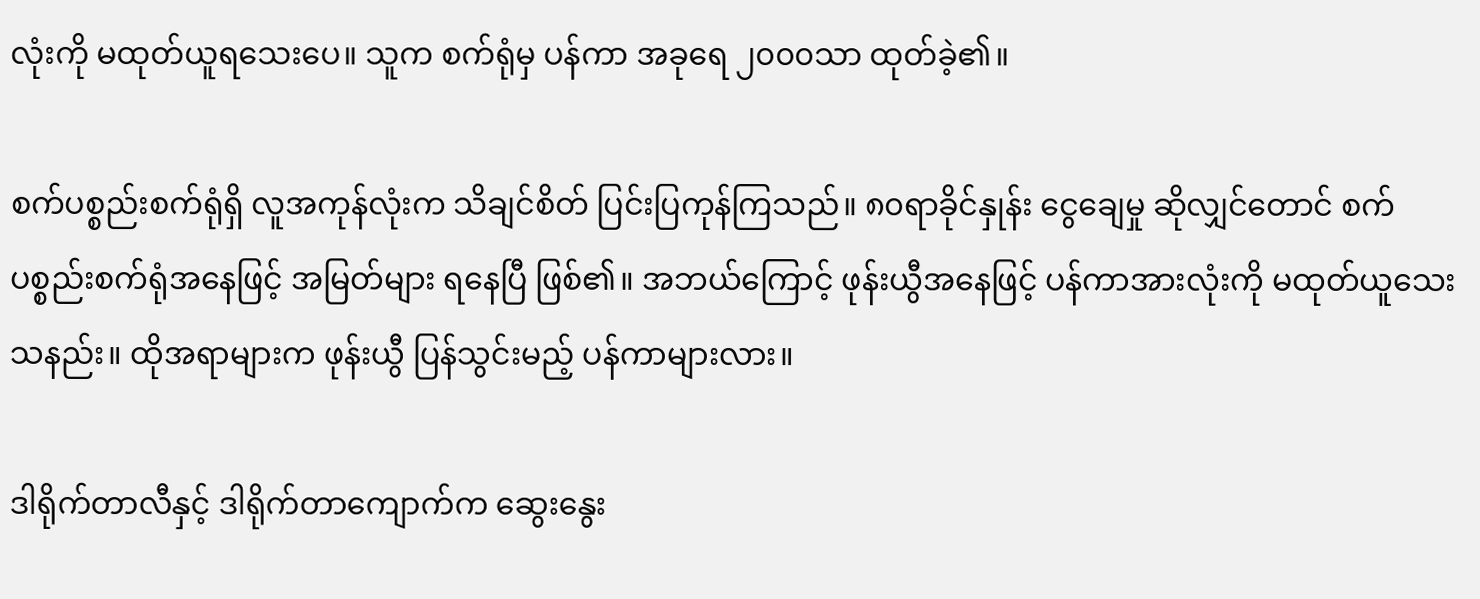လုံးကို မထုတ်ယူရသေးပေ။ သူက စက်ရုံမှ ပန်ကာ အခုရေ ၂၀၀၀သာ ထုတ်ခဲ့၏။

စက်ပစ္စည်းစက်ရုံရှိ လူအကုန်လုံးက သိချင်စိတ် ပြင်းပြကုန်ကြသည်။ ၈၀ရာခိုင်နှုန်း ငွေချေမှု ဆိုလျှင်တောင် စက်ပစ္စည်းစက်ရုံအနေဖြင့် အမြတ်များ ရနေပြီ ဖြစ်၏။ အဘယ်ကြောင့် ဖုန်းယွီအနေဖြင့် ပန်ကာအားလုံးကို မထုတ်ယူသေးသနည်း။ ထိုအရာများက ဖုန်းယွီ ပြန်သွင်းမည့် ပန်ကာများလား။

ဒါရိုက်တာလီနှင့် ဒါရိုက်တာကျောက်က ဆွေးနွေး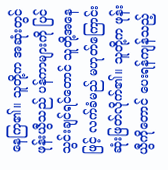နေကြ၏။ သူတို့က အဆုံးတွင် ဖုန်းယွီသည် ပန်ကာများကို ပြင်သွင်းချင်ရင်တောင် သူတို့အနေဖြင့် လက်ခံမည် မဟုတ်ကြောင်း ဆုံးဖြတ်လိုက်၏။ သူတို့က ဖုန်းယွီကိုတောင် ပေးရန်ကျန်သည့်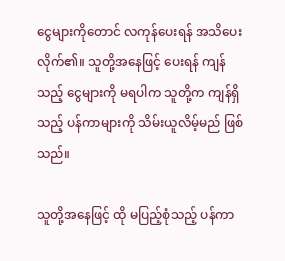ငွေများကိုတောင် လကုန်ပေးရန် အသိပေးလိုက်၏။ သူတို့အနေဖြင့် ပေးရန် ကျန်သည့် ငွေများကို မရပါက သူတို့က ကျန်ရှိသည့် ပန်ကာများကို သိမ်းယူလိမ့်မည် ဖြစ်သည်။

သူတို့အနေဖြင့် ထို မပြည့်စုံသည့် ပန်ကာ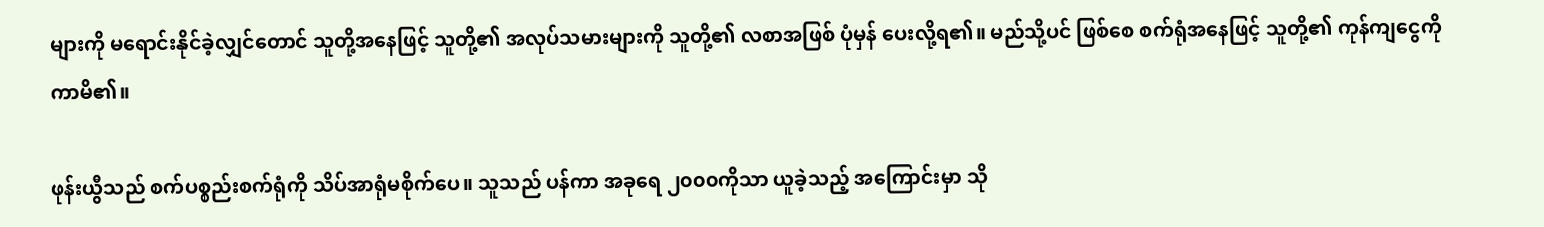များကို မရောင်းနိုင်ခဲ့လျှင်တောင် သူတို့အနေဖြင့် သူတို့၏ အလုပ်သမားများကို သူတို့၏ လစာအဖြစ် ပုံမှန် ပေးလို့ရ၏။ မည်သို့ပင် ဖြစ်စေ စက်ရုံအနေဖြင့် သူတို့၏ ကုန်ကျငွေကို ကာမိ၏။

ဖုန်းယွီသည် စက်ပစ္စည်းစက်ရုံကို သိပ်အာရုံမစိုက်ပေ။ သူသည် ပန်ကာ အခုရေ ၂၀၀၀ကိုသာ ယူခဲ့သည့် အကြောင်းမှာ သို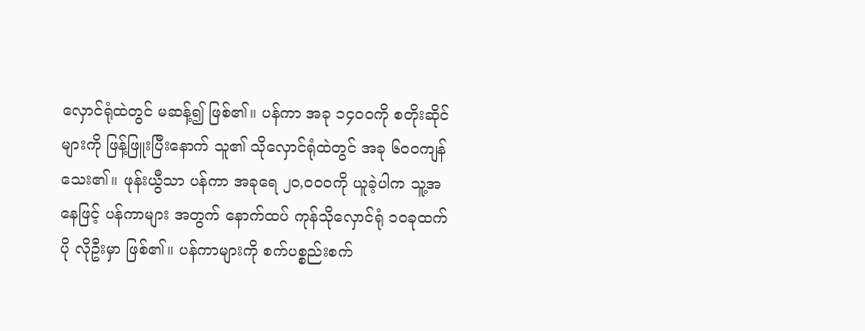လှောင်ရုံထဲတွင် မဆန့်၍ ဖြစ်၏။ ပန်ကာ အခု ၁၄၀၀ကို စတိုးဆိုင်များကို ဖြန့်ဖြူးပြီးနောက် သူ၏ သိုလှောင်ရုံထဲတွင် အခု ၆၀၀ကျန်သေး၏။ ဖုန်းယွီသာ ပန်ကာ အခုရေ ၂၀,၀၀၀ကို ယူခဲ့ပါက သူ့အနေဖြင့် ပန်ကာများ အတွက် နောက်ထပ် ကုန်သိုလှောင်ရုံ ၁၀ခုထက်ပို လိုဦးမှာ ဖြစ်၏။ ပန်ကာများကို စက်ပစ္စည်းစက်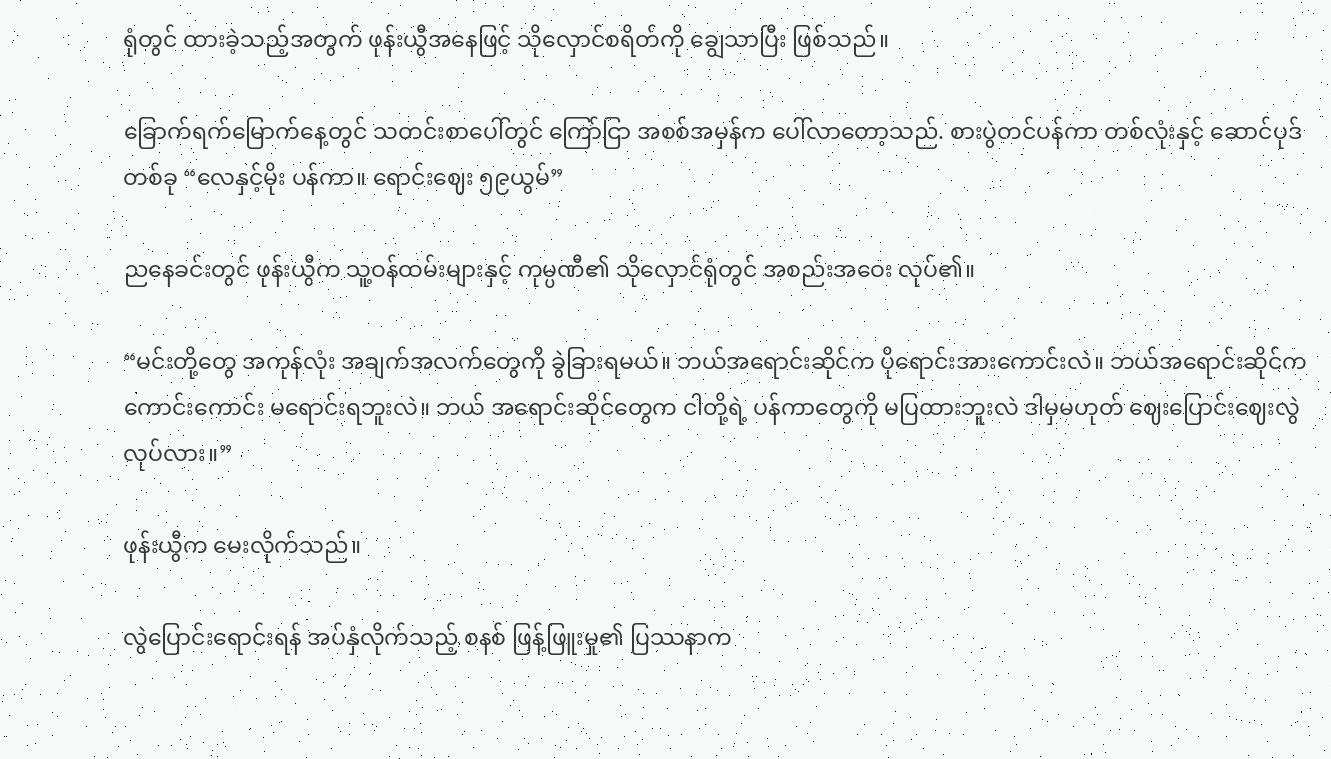ရုံတွင် ထားခဲ့သည့်အတွက် ဖုန်းယွီအနေဖြင့် သိုလှောင်စရိတ်ကို ချွေသာပြီး ဖြစ်သည်။

ခြောက်ရက်မြောက်နေ့တွင် သတင်းစာပေါ်တွင် ကြော်ငြာ အစစ်အမှန်က ပေါ်လာတော့သည်. စားပွဲတင်ပန်ကာ တစ်လုံးနှင့် ဆောင်ပုဒ်တစ်ခု “လေနှင့်မိုး ပန်ကာ။ ရောင်းဈေး ၅၉ယွမ်”

ညနေခင်းတွင် ဖုန်းယွီက သူ့ဝန်ထမ်းများနှင့် ကုမ္ပဏီ၏ သိုလှောင်ရုံတွင် အစည်းအဝေး လုပ်၏။

“မင်းတို့တွေ အကုန်လုံး အချက်အလက်တွေကို ခွဲခြားရမယ်။ ဘယ်အရောင်းဆိုင်က ပိုရောင်းအားကောင်းလဲ။ ဘယ်အရောင်းဆိုင်က ကောင်းကောင်း မရောင်းရဘူးလဲ။ ဘယ် အရောင်းဆိုင်တွေက ငါတို့ရဲ့ ပန်ကာတွေကို မပြထားဘူးလဲ ဒါမှမဟုတ် ဈေးပြောင်းဈေးလွဲလုပ်လား။”

ဖုန်းယွီက မေးလိုက်သည်။

လွဲပြောင်းရောင်းရန် အပ်နှံလိုက်သည့် စနစ် ဖြန့်ဖြူးမှု၏ ပြဿနာက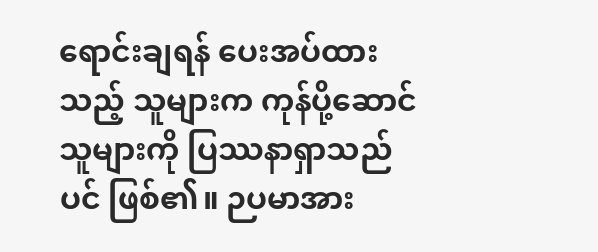ရောင်းချရန် ပေးအပ်ထားသည့် သူများက ကုန်ပို့ဆောင်သူများကို ပြဿနာရှာသည်ပင် ဖြစ်၏။ ဉပမာအား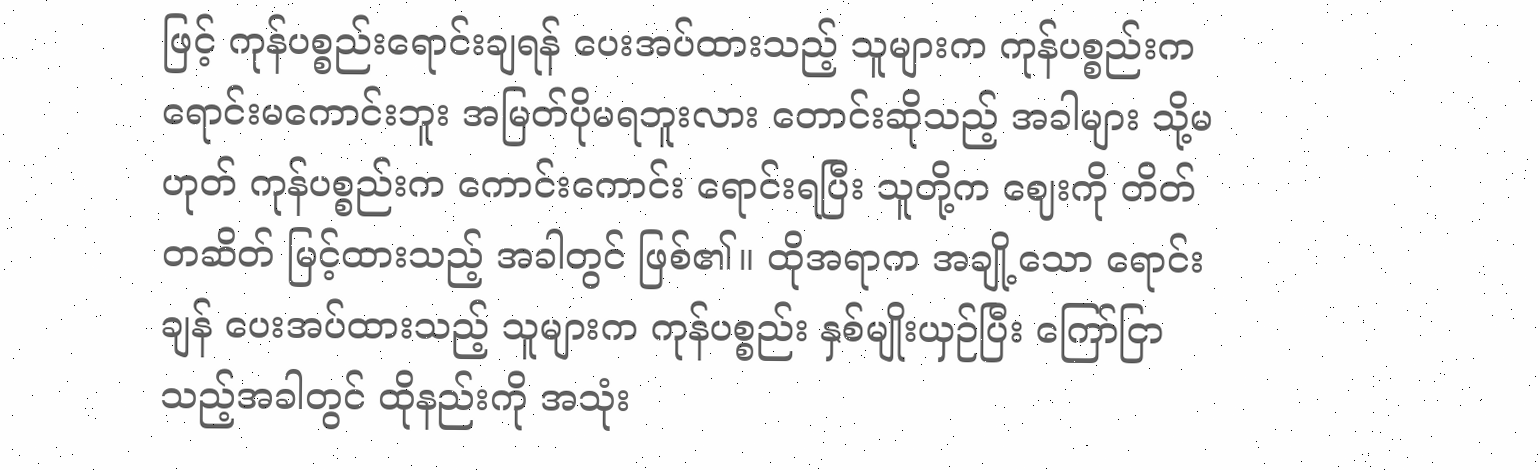ဖြင့် ကုန်ပစ္စည်းရောင်းချရန် ပေးအပ်ထားသည့် သူများက ကုန်ပစ္စည်းက ရောင်းမကောင်းဘူး အမြတ်ပိုမရဘူးလား တောင်းဆိုသည့် အခါများ သို့မဟုတ် ကုန်ပစ္စည်းက ကောင်းကောင်း ရောင်းရပြီး သူတို့က ဈေးကို တိတ်တဆိတ် မြင့်ထားသည့် အခါတွင် ဖြစ်၏။ ထိုအရာက အချို့သော ရောင်းချန် ပေးအပ်ထားသည့် သူများက ကုန်ပစ္စည်း နှစ်မျိုးယှဉ်ပြီး ကြော်ငြာသည့်အခါတွင် ထိုနည်းကို အသုံး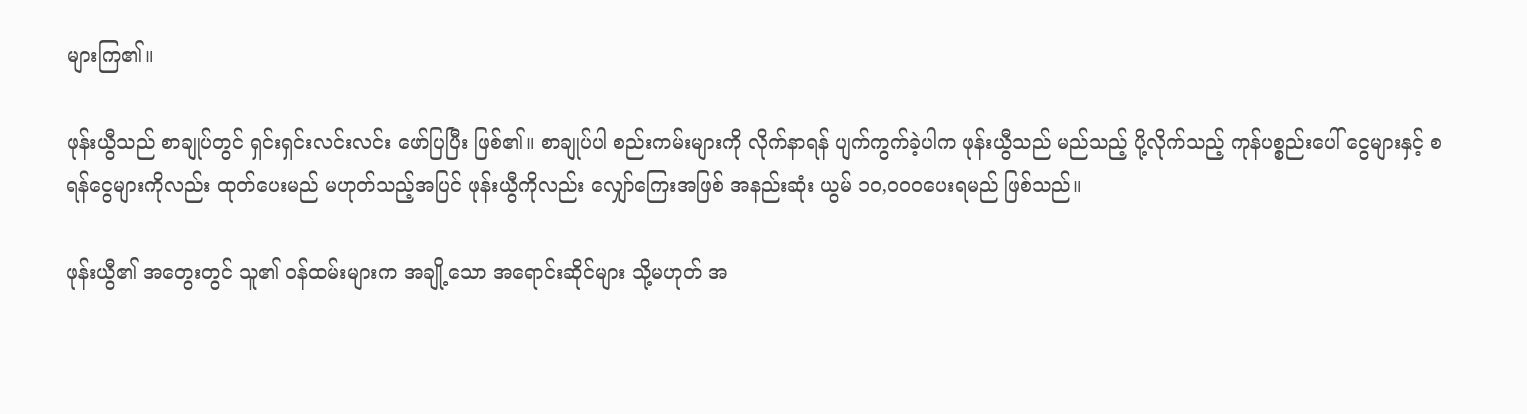များကြ၏။

ဖုန်းယွီသည် စာချုပ်တွင် ရှင်းရှင်းလင်းလင်း ဖော်ပြပြီး ဖြစ်၏။ စာချုပ်ပါ စည်းကမ်းများကို လိုက်နာရန် ပျက်ကွက်ခဲ့ပါက ဖုန်းယွီသည် မည်သည့် ပို့လိုက်သည့် ကုန်ပစ္စည်းပေါ် ငွေများနှင့် စရန်ငွေများကိုလည်း ထုတ်ပေးမည် မဟုတ်သည့်အပြင် ဖုန်းယွီကိုလည်း လျှော်ကြေးအဖြစ် အနည်းဆုံး ယွမ် ၁၀,၀၀၀ပေးရမည် ဖြစ်သည်။

ဖုန်းယွီ၏ အတွေးတွင် သူ၏ ဝန်ထမ်းများက အချို့သော အရောင်းဆိုင်များ သို့မဟုတ် အ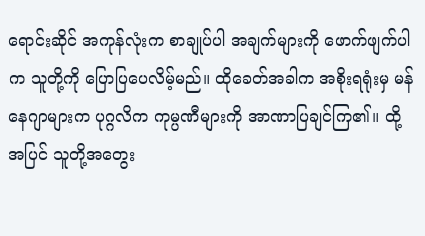ရောင်းဆိုင် အကုန်လုံးက စာချုပ်ပါ အချက်များကို ဖောက်ဖျက်ပါက သူတို့ကို ပြောပြပေလိမ့်မည်။ ထိုခေတ်အခါက အစိုးရရုံးမှ မန်နေဂျာများက ပုဂ္ဂလိက ကုမ္ပဏီများကို အာဏာပြချင်ကြ၏။ ထို့အပြင် သူတို့အတွေး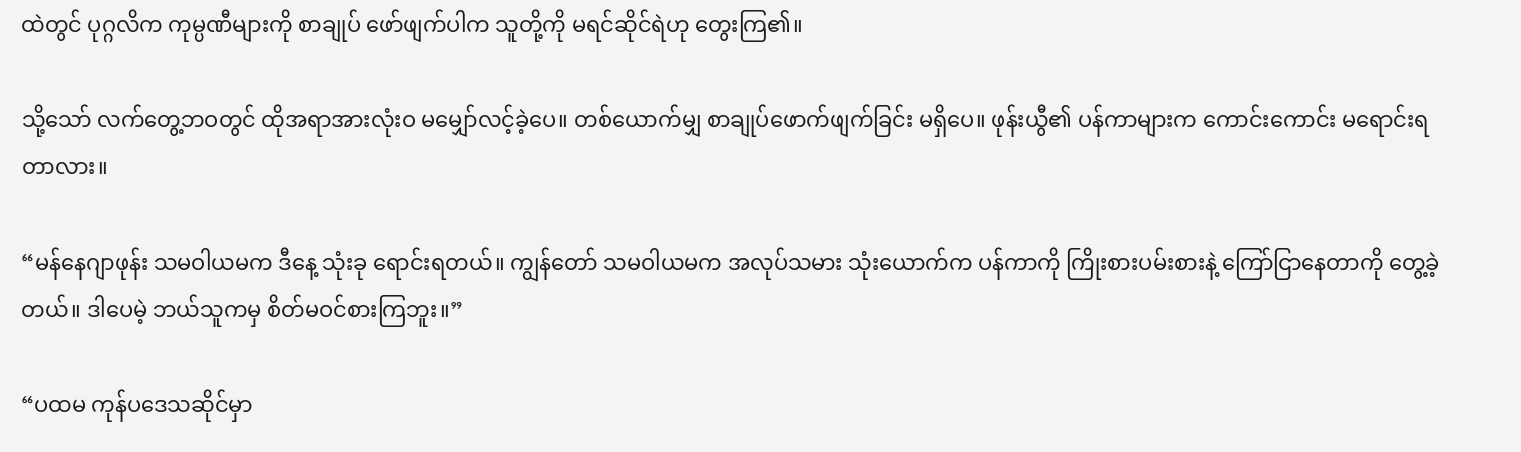ထဲတွင် ပုဂ္ဂလိက ကုမ္ပဏီများကို စာချုပ် ဖော်ဖျက်ပါက သူတို့ကို မရင်ဆိုင်ရဲဟု တွေးကြ၏။

သို့သော် လက်တွေ့ဘဝတွင် ထိုအရာအားလုံးဝ မမျှော်လင့်ခဲ့ပေ။ တစ်ယောက်မျှ စာချုပ်ဖောက်ဖျက်ခြင်း မရှိပေ။ ဖုန်းယွီ၏ ပန်ကာများက ကောင်းကောင်း မရောင်းရတာလား။

“မန်နေဂျာဖုန်း သမဝါယမက ဒီနေ့ သုံးခု ရောင်းရတယ်။ ကျွန်တော် သမဝါယမက အလုပ်သမား သုံးယောက်က ပန်ကာကို ကြိုးစားပမ်းစားနဲ့ ကြော်ငြာနေတာကို တွေ့ခဲ့တယ်။ ဒါပေမဲ့ ဘယ်သူကမှ စိတ်မဝင်စားကြဘူး။”

“ပထမ ကုန်ပဒေသဆိုင်မှာ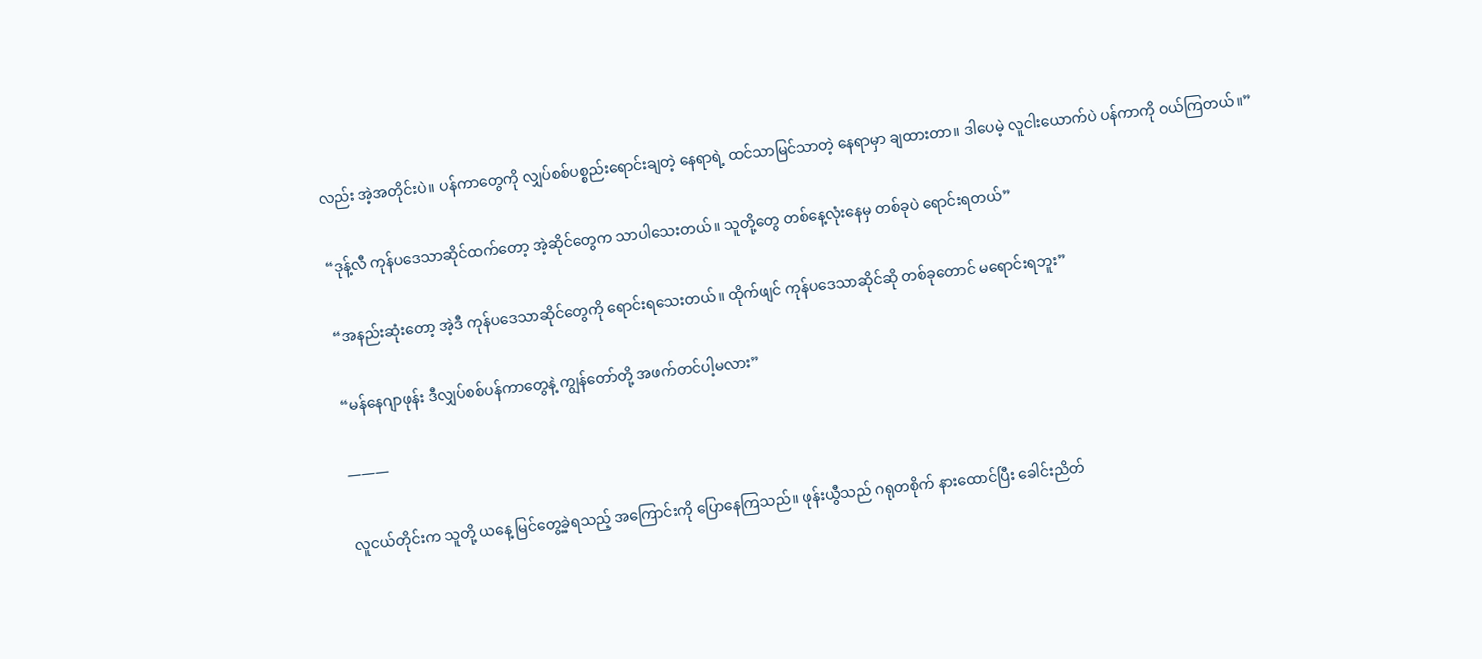လည်း အဲ့အတိုင်းပဲ။ ပန်ကာတွေကို လျှပ်စစ်ပစ္စည်းရောင်းချတဲ့ နေရာရဲ့ ထင်သာမြင်သာတဲ့ နေရာမှာ ချထားတာ။ ဒါပေမဲ့ လူငါးယောက်ပဲ ပန်ကာကို ဝယ်ကြတယ်။”

“ဒုန့်လီ ကုန်ပဒေသာဆိုင်ထက်တော့ အဲ့ဆိုင်တွေက သာပါသေးတယ်။ သူတို့တွေ တစ်နေ့လုံးနေမှ တစ်ခုပဲ ရောင်းရတယ်”

“အနည်းဆုံးတော့ အဲ့ဒီ ကုန်ပဒေသာဆိုင်တွေကို ရောင်းရသေးတယ်။ ထိုက်ဖျင် ကုန်ပဒေသာဆိုင်ဆို တစ်ခုတောင် မရောင်းရဘူး”

“မန်နေဂျာဖုန်း ဒီလျှပ်စစ်ပန်ကာတွေနဲ့ ကျွန်တော်တို့ အဖက်တင်ပါ့မလား”

———

လူငယ်တိုင်းက သူတို့ ယနေ့ မြင်တွေ့ခဲ့ရသည့် အကြောင်းကို ပြောနေကြသည်။ ဖုန်းယွီသည် ဂရုတစိုက် နားထောင်ပြီး ခေါင်းညိတ်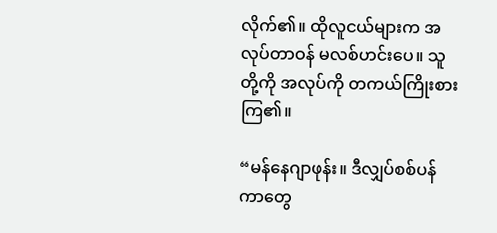လိုက်၏။ ထိုလူငယ်များက အလုပ်တာဝန် မလစ်ဟင်းပေ။ သူတို့ကို အလုပ်ကို တကယ်ကြိုးစားကြ၏။

“မန်နေဂျာဖုန်း။ ဒီလျှပ်စစ်ပန်ကာတွေ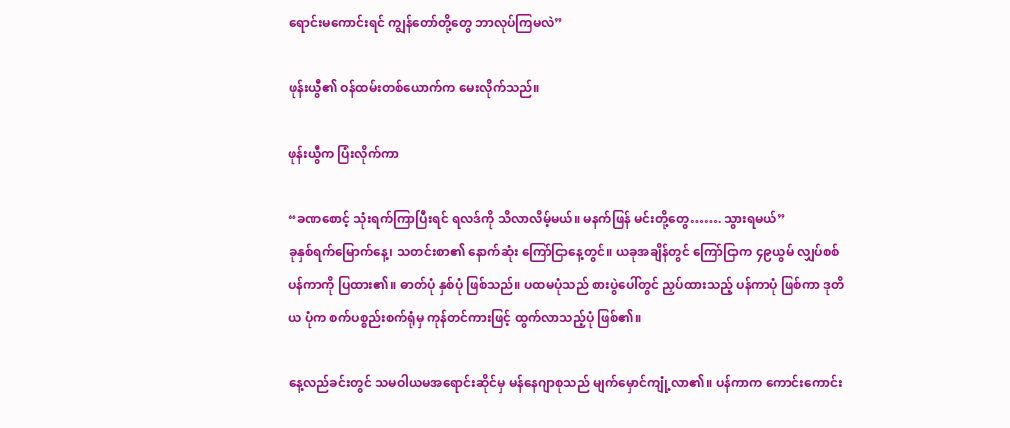ရောင်းမကောင်းရင် ကျွန်တော်တို့တွေ ဘာလုပ်ကြမလဲ”

ဖုန်းယွီ၏ ဝန်ထမ်းတစ်ယောက်က မေးလိုက်သည်။

ဖုန်းယွီက ပြံးလိုက်ကာ

“ခဏစောင့် သုံးရက်ကြာပြီးရင် ရလဒ်ကို သိလာလိမ့်မယ်။ မနက်ဖြန် မင်းတို့တွေ……. သွားရမယ်”
ခုနှစ်ရက်မြောက်နေ့၊ သတင်းစာ၏ နောက်ဆုံး ကြော်ငြာနေ့တွင်။ ယခုအချိန်တွင် ကြော်ငြာက ၄၉ယွမ် လျှပ်စစ် ပန်ကာကို ပြထား၏။ ဓာတ်ပုံ နှစ်ပုံ ဖြစ်သည်။ ပထမပုံသည် စားပွဲပေါ်တွင် ညှပ်ထားသည့် ပန်ကာပုံ ဖြစ်ကာ ဒုတိယ ပုံက စက်ပစ္စည်းစက်ရုံမှ ကုန်တင်ကားဖြင့် ထွက်လာသည့်ပုံ ဖြစ်၏။

နေ့လည်ခင်းတွင် သမဝါယမအရောင်းဆိုင်မှ မန်နေဂျာစုသည် မျက်မှောင်ကျုံ့လာ၏။ ပန်ကာက ကောင်းကောင်း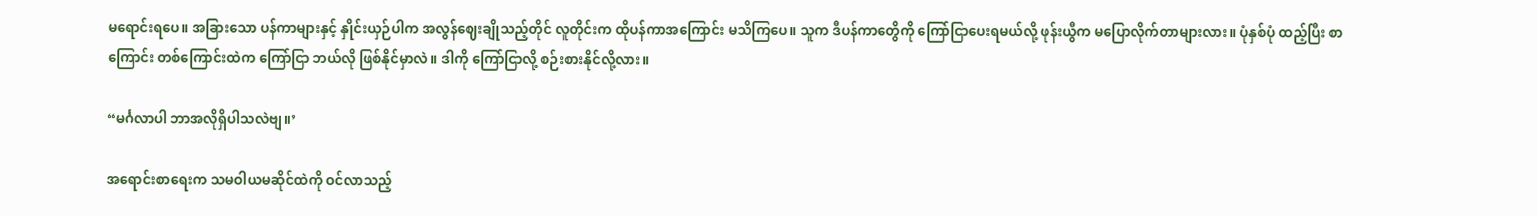မရောင်းရပေ။ အခြားသော ပန်ကာများနှင့် နှိုင်းယှဉ်ပါက အလွန်ဈေးချိုသည့်တိုင် လူတိုင်းက ထိုပန်ကာအကြောင်း မသိကြပေ။ သူက ဒီပန်ကာတွေိကို ကြော်ငြာပေးရမယ်လို့ ဖုန်းယွီက မပြောလိုက်တာများလား။ ပုံနှစ်ပုံ ထည့်ပြီး စာကြောင်း တစ်ကြောင်းထဲက ကြော်ငြာ ဘယ်လို ဖြစ်နိုင်မှာလဲ။ ဒါကို ကြော်ငြာလို့ စဉ်းစားနိုင်လို့လား။

“မင်္ဂလာပါ ဘာအလိုရှိပါသလဲဗျ။’

အရောင်းစာရေးက သမဝါယမဆိုင်ထဲကို ဝင်လာသည့်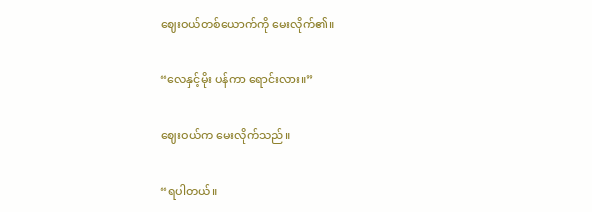ဈေးဝယ်တစ်ယောက်ကို မေးလိုက်၏။

“လေနှင့်မိုး ပန်ကာ ရောင်းလား။”

ဈေးဝယ်က မေးလိုက်သည်။

“ရပါတယ်။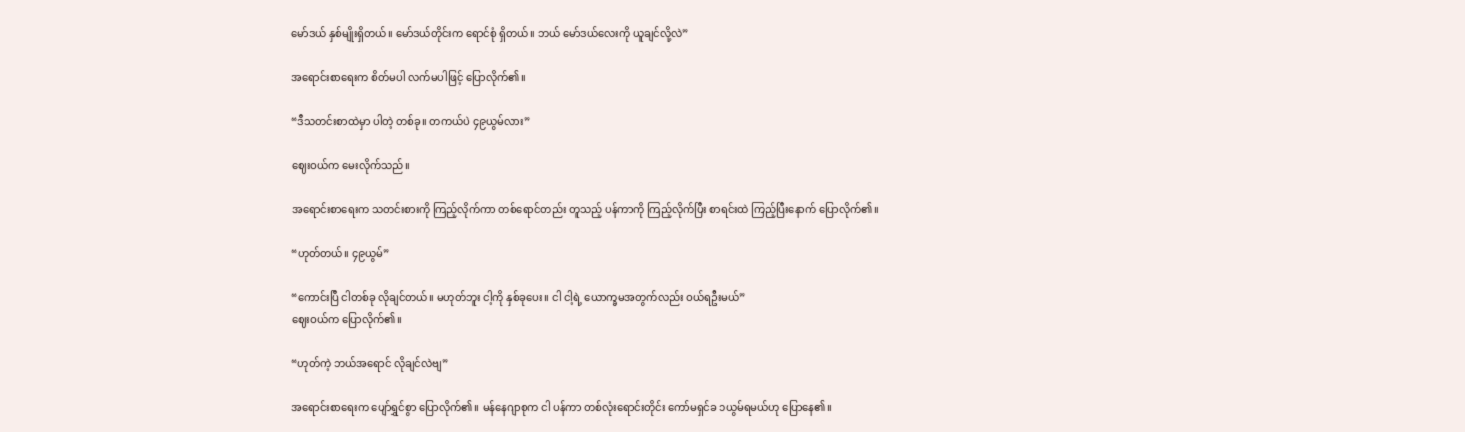မော်ဒယ် နှစ်မျိုးရှိတယ်။ မော်ဒယ်တိုင်းက ရောင်စုံ ရှိတယ်။ ဘယ် မော်ဒယ်လေးကို ယူချင်လို့လဲ”

အရောင်းစာရေးက စိတ်မပါ လက်မပါဖြင့် ပြောလိုက်၏။

“ဒီသတင်းစာထဲမှာ ပါတဲ့ တစ်ခု။ တကယ်ပဲ ၄၉ယွမ်လား”

ဈေးဝယ်က မေးလိုက်သည်။

အရောင်းစာရေးက သတင်းစားကို ကြည့်လိုက်ကာ တစ်ရောင်တည်း တူသည့် ပန်ကာကို ကြည့်လိုက်ပြီး စာရင်းထဲ ကြည့်ပြီးနောက် ပြောလိုက်၏။

“ဟုတ်တယ်။ ၄၉ယွမ်”

“ကောင်းပြီ ငါတစ်ခု လိုချင်တယ်။ မဟုတ်ဘူး ငါ့ကို နှစ်ခုပေး။ ငါ ငါ့ရဲ့ ယောက္ခမအတွက်လည်း ဝယ်ရဦးမယ်”
ဈေးဝယ်က ပြောလိုက်၏။

“ဟုတ်ကဲ့ ဘယ်အရောင် လိုချင်လဲဗျ”

အရောင်းစာရေးက ပျော်ရွှင်စွာ ပြောလိုက်၏။ မန်နေဂျာစုက ငါ ပန်ကာ တစ်လုံးရောင်းတိုင်း ကော်မရှင်ခ ၁ယွမ်ရမယ်ဟု ပြောနေ၏။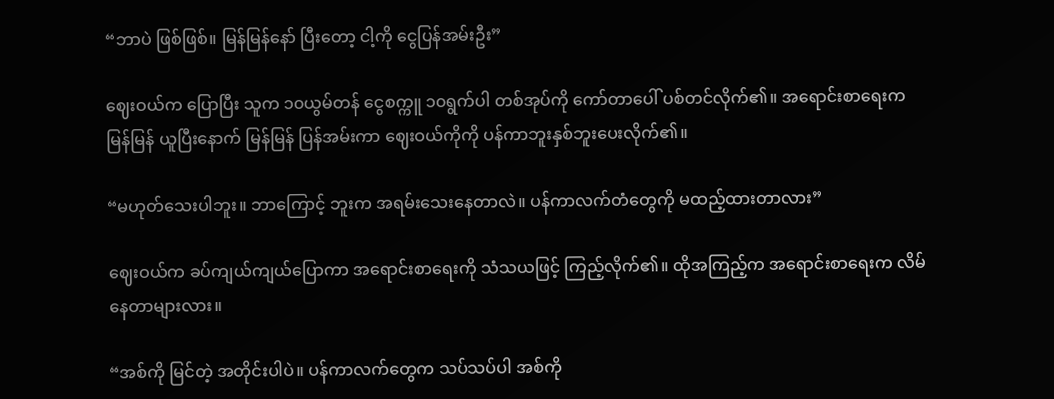“ဘာပဲ ဖြစ်ဖြစ်။ မြန်မြန်နော် ပြီးတော့ ငါ့ကို ငွေပြန်အမ်းဦး”

ဈေးဝယ်က ပြောပြီး သူက ၁၀ယွမ်တန် ငွေစက္ကူ ၁၀ရွက်ပါ တစ်အုပ်ကို ကော်တာပေါ် ပစ်တင်လိုက်၏။ အရောင်းစာရေးက မြန်မြန် ယူပြီးနောက် မြန်မြန် ပြန်အမ်းကာ ဈေးဝယ်ကိုကို ပန်ကာဘူးနှစ်ဘူးပေးလိုက်၏။

“မဟုတ်သေးပါဘူး။ ဘာကြောင့် ဘူးက အရမ်းသေးနေတာလဲ။ ပန်ကာလက်တံတွေကို မထည့်ထားတာလား”

ဈေးဝယ်က ခပ်ကျယ်ကျယ်ပြောကာ အရောင်းစာရေးကို သံသယဖြင့် ကြည့်လိုက်၏။ ထိုအကြည့်က အရောင်းစာရေးက လိမ်နေတာများလား။

“အစ်ကို မြင်တဲ့ အတိုင်းပါပဲ။ ပန်ကာလက်တွေက သပ်သပ်ပါ အစ်ကို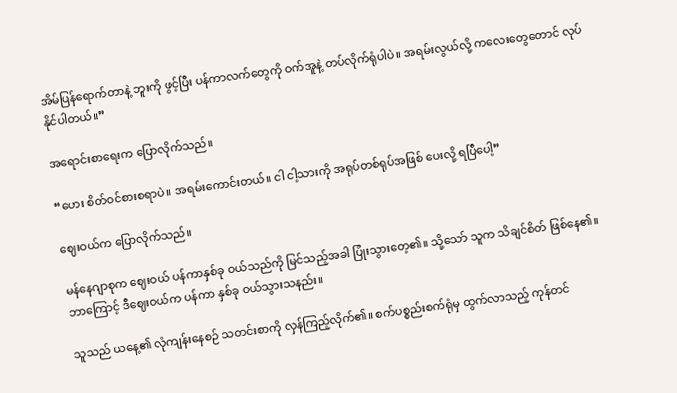အိမ်ပြန်ရောက်တာနဲ့ ဘူးကို ဖွင့်ပြီး ပန်ကာလက်တွေကို ဝက်အူနဲ့ တပ်လိုက်ရုံပါပဲ။ အရမ်းလွယ်လို့ ကလေးတွေတောင် လုပ်နိုင်ပါတယ်။”

အရောင်းစာရေးက ပြောလိုက်သည်။

“ဟေး စိတ်ဝင်စားစရာပဲ။ အရမ်းကောင်းတယ်။ ငါ ငါ့သားကို အရုပ်တစ်ရုပ်အဖြစ် ပေးလို့ ရပြီပေါ့”

ဈေးဝယ်က ပြောလိုက်သည်။

မန်နေဂျာစုက ဈေးဝယ် ပန်ကာနှစ်ခု ဝယ်သည်ကို မြင်သည့်အခါ ပြုံးသွားတေ့၏။ သို့သော် သူက သိချင်စိတ် ဖြစ်နေ၏။ ဘာကြောင့် ဒီဈေးဝယ်က ပန်ကာ နှစ်ခု ဝယ်သွားသနည်း။

သူသည် ယနေ့၏ လုံကျန်းနေစဉ် သတင်းစာကို လှန်ကြည့်လိုက်၏။ စက်ပစ္စည်းစက်ရုံမှ ထွက်လာသည့် ကုန်တင်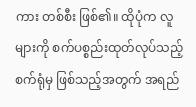ကား တစ်စီး ဖြစ်၏။ ထိုပုံက လူများကို စက်ပစ္စည်းထုတ်လုပ်သည့် စက်ရုံမှ ဖြစ်သည့်အတွက် အရည်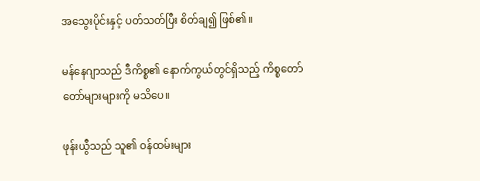အသွေးပိုင်းနှင့် ပတ်သတ်ပြီး စိတ်ချ၍ ဖြစ်၏။

မန်နေဂျာသည် ဒီကိစ္စ၏ နောက်ကွယ်တွင်ရှိသည့် ကိစ္စတော်တော်များများကို မသိပေ။

ဖုန်းယွီသည် သူ၏ ဝန်ထမ်းများ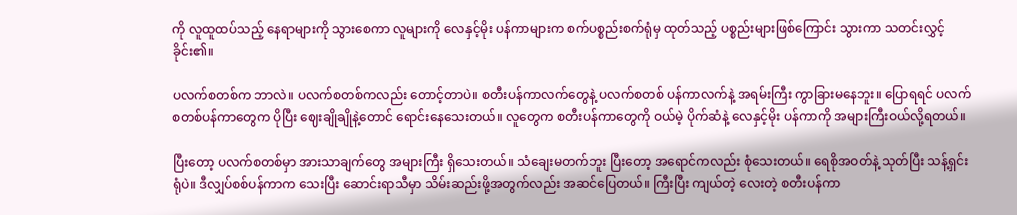ကို လူထူထပ်သည့် နေရာများကို သွားစေကာ လူများကို လေနှင့်မိုး ပန်ကာများက စက်ပစ္စည်းစက်ရုံမှ ထုတ်သည့် ပစ္စည်းများဖြစ်ကြောင်း သွားကာ သတင်းလွှင့်ခိုင်း၏။

ပလက်စတစ်က ဘာလဲ။ ပလက်စတစ်ကလည်း တောင့်တာပဲ။ စတီးပန်ကာလက်တွေနဲ့ ပလက်စတစ် ပန်ကာလက်နဲ့ အရမ်းကြီး ကွာခြားမနေဘူး။ ပြောရရင် ပလက်စတစ်ပန်ကာတွေက ပိုပြီး ဈေးချိုချိုနဲ့တောင် ရောင်းနေသေးတယ်။ လူတွေက စတီးပန်ကာတွေကို ဝယ်မဲ့ ပိုက်ဆံနဲ့ လေနှင့်မိုး ပန်ကာကို အများကြီးဝယ်လို့ရတယ်။

ပြီးတော့ ပလက်စတစ်မှာ အားသာချက်တွေ အများကြီး ရှိသေးတယ်။ သံချေးမတက်ဘူး ပြီးတော့ အရောင်ကလည်း စုံသေးတယ်။ ရေစိုအဝတ်နဲ့ သုတ်ပြီး သန့်ရှင်းရုံပဲ။ ဒီလျှပ်စစ်ပန်ကာက သေးပြီး ဆောင်းရာသီမှာ သိမ်းဆည်းဖို့အတွက်လည်း အဆင်ပြေတယ်။ ကြီးပြီး ကျယ်တဲ့ လေးတဲ့ စတီးပန်ကာ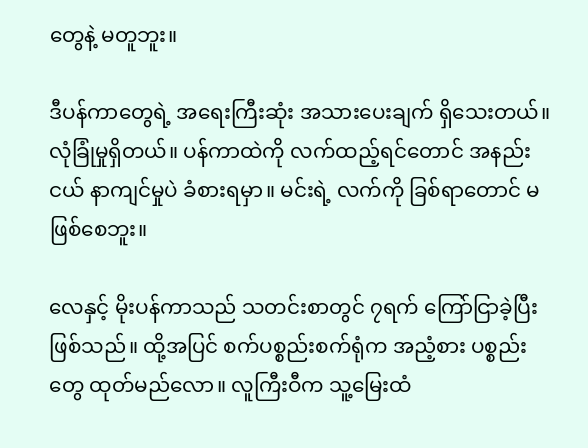တွေနဲ့ မတူဘူး။

ဒီပန်ကာတွေရဲ့ အရေးကြီးဆုံး အသားပေးချက် ရှိသေးတယ်။ လုံခြုံမှုရှိတယ်။ ပန်ကာထဲကို လက်ထည့်ရင်တောင် အနည်းငယ် နာကျင်မှုပဲ ခံစားရမှာ။ မင်းရဲ့ လက်ကို ခြစ်ရာတောင် မဖြစ်စေဘူး။

လေနှင့် မိုးပန်ကာသည် သတင်းစာတွင် ၇ရက် ကြော်ငြာခဲ့ပြီး ဖြစ်သည်။ ထို့အပြင် စက်ပစ္စည်းစက်ရုံက အညံ့စား ပစ္စည်းတွေ ထုတ်မည်လော။ လူကြီးဝီက သူ့မြေးထံ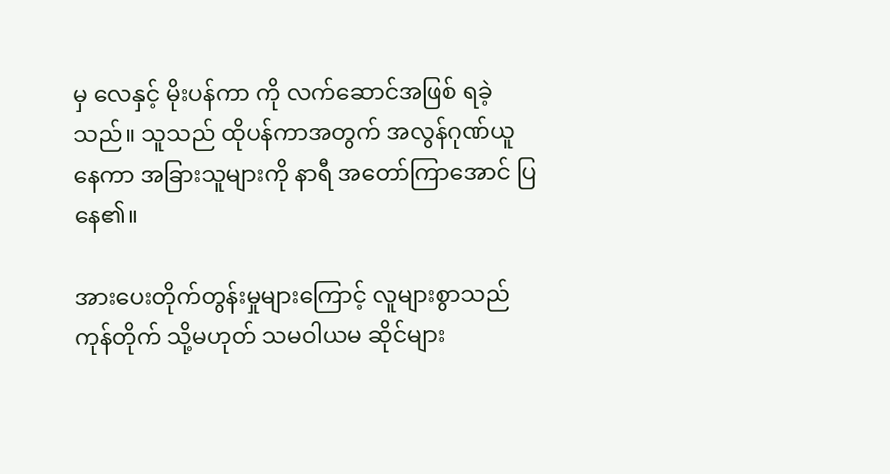မှ လေနှင့် မိုးပန်ကာ ကို လက်ဆောင်အဖြစ် ရခဲ့သည်။ သူသည် ထိုပန်ကာအတွက် အလွန်ဂုဏ်ယူနေကာ အခြားသူများကို နာရီ အတော်ကြာအောင် ပြနေ၏။

အားပေးတိုက်တွန်းမှုများကြောင့် လူများစွာသည် ကုန်တိုက် သို့မဟုတ် သမဝါယမ ဆိုင်များ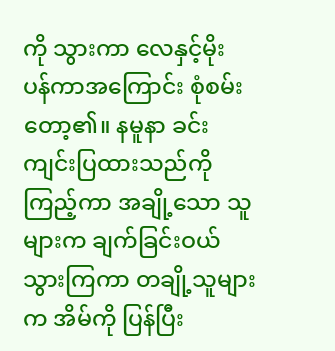ကို သွားကာ လေနှင့်မိုး ပန်ကာအကြောင်း စုံစမ်းတော့၏။ နမူနာ ခင်းကျင်းပြထားသည်ကို ကြည့်ကာ အချို့သော သူများက ချက်ခြင်းဝယ်သွားကြကာ တချို့သူများက အိမ်ကို ပြန်ပြီး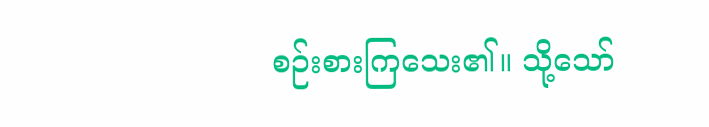စဉ်းစားကြသေး၏။ သို့သော်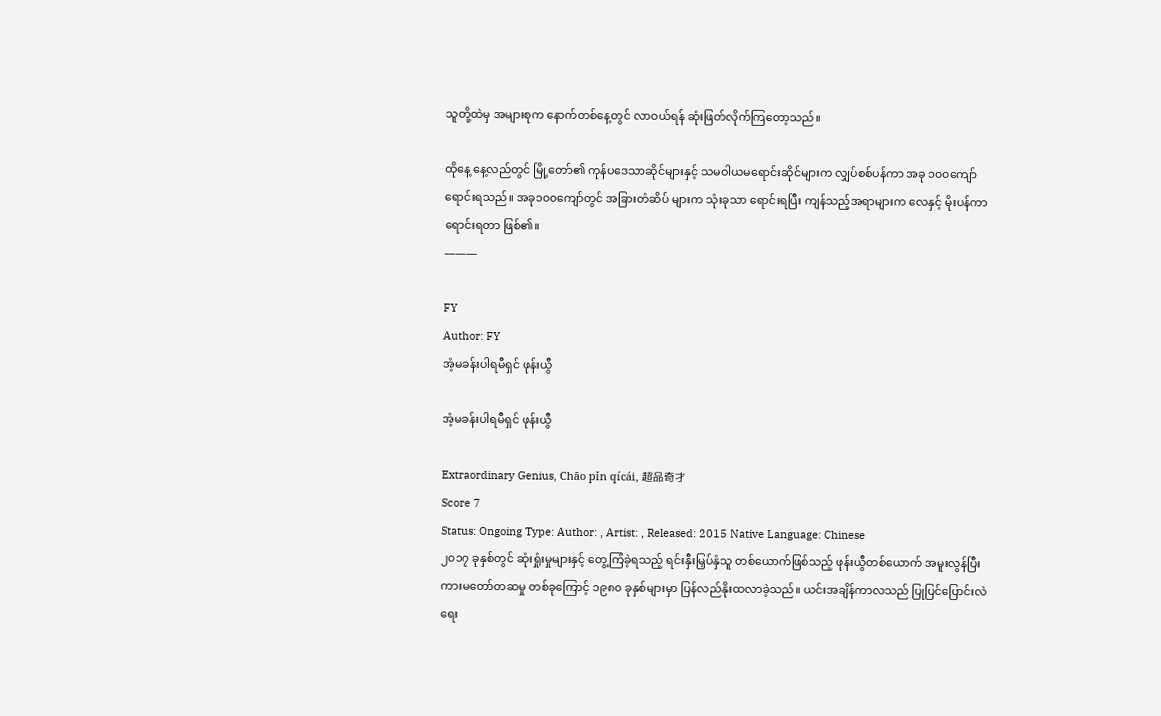သူတို့ထဲမှ အများစုက နောက်တစ်နေ့တွင် လာဝယ်ရန် ဆုံးဖြတ်လိုက်ကြတော့သည်။

ထိုနေ့ နေ့လည်တွင် မြို့တော်၏ ကုန်ပဒေသာဆိုင်များနှင့် သမဝါယမရောင်းဆိုင်များက လျှပ်စစ်ပန်ကာ အခု ၁၀၀ကျော် ရောင်းရသည်။ အခု၁၀၀ကျော်တွင် အခြားတံဆိပ် များက သုံးခုသာ ရောင်းရပြီး ကျန်သည့်အရာများက လေနှင့် မိုးပန်ကာရောင်းရတာ ဖြစ်၏။
———

FY
Author: FY
အံ့မခန်းပါရမီရှင် ဖုန်းယွီ

အံ့မခန်းပါရမီရှင် ဖုန်းယွီ

Extraordinary Genius, Chāo pǐn qícái, 超品奇才
Score 7
Status: Ongoing Type: Author: , Artist: , Released: 2015 Native Language: Chinese
၂၀၁၇ ခုနှစ်တွင် ဆုံးရှုံးမှုများနှင့် တွေ့ကြံခဲ့ရသည့် ရင်းနှီးမြှပ်နှံသူ တစ်ယောက်ဖြစ်သည့် ဖုန်းယွီတစ်ယောက် အမူးလွန်ပြီး ကားမတော်တဆမှု တစ်ခုကြောင့် ၁၉၈၀ ခုနှစ်များမှာ ပြန်လည်နိုးထလာခဲ့သည်။ ယင်းအချိန်ကာလသည် ပြုပြင်ပြောင်းလဲရေး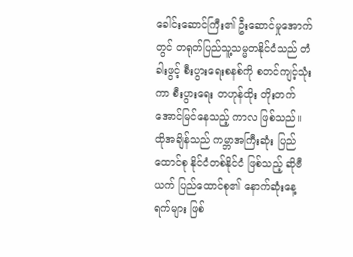ခေါင်းဆောင်ကြီး၏ ဦးဆောင်မှုအောက်တွင် တရုတ်ပြည်သူ့သမ္မတနိုင်ငံသည် တံခါးဖွင့် စီးပွားရေးစနစ်ကို စတင်ကျင့်သုံးကာ စီးပွားရေး တဟုန်ထိုး တိုးတက် အောင်မြင်နေသည့် ကာလ ဖြစ်သည်။ ထိုအချိန်သည် ကမ္ဘာအကြီးဆုံး ပြည်ထောင်စု နိုင်ငံတစ်နိုင်ငံ ဖြစ်သည့် ဆိုဗီယက် ပြည်ထောင်စု၏ နောက်ဆုံးနေ့ရက်များ ဖြစ်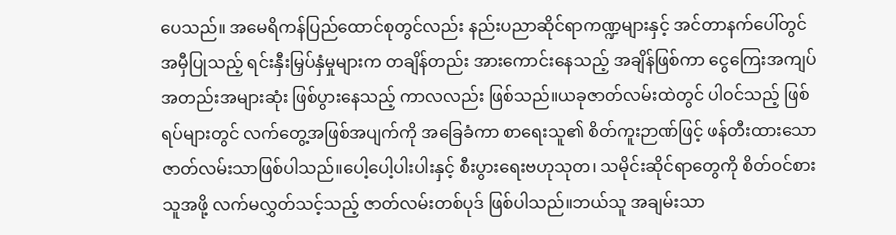ပေသည်။ အမေရိကန်ပြည်ထောင်စုတွင်လည်း နည်းပညာဆိုင်ရာကဏ္ဍများနှင့် အင်တာနက်ပေါ်တွင် အမှီပြုသည့် ရင်းနှီးမြှပ်နှံမှုများက တချိန်တည်း အားကောင်းနေသည့် အချိန်ဖြစ်ကာ ငွေကြေးအကျပ်အတည်းအများဆုံး ဖြစ်ပွားနေသည့် ကာလလည်း ဖြစ်သည်။ယခုဇာတ်လမ်းထဲတွင် ပါဝင်သည့် ဖြစ်ရပ်များတွင် လက်တွေ့အဖြစ်အပျက်ကို အခြေခံကာ စာရေးသူ၏ စိတ်ကူးဉာဏ်ဖြင့် ဖန်တီးထားသော ဇာတ်လမ်းသာဖြစ်ပါသည်။ပေါ့ပေါ့ပါးပါးနှင့် စီးပွားရေးဗဟုသုတ၊ သမိုင်းဆိုင်ရာတွေကို စိတ်ဝင်စားသူအဖို့ လက်မလွှတ်သင့်သည့် ဇာတ်လမ်းတစ်ပုဒ် ဖြစ်ပါသည်။ဘယ်သူ အချမ်းသာ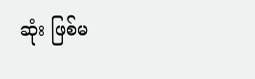ဆုံး ဖြစ်မ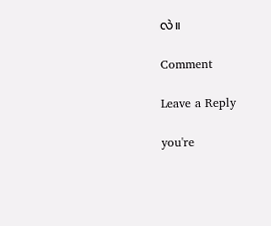လဲ။

Comment

Leave a Reply

you're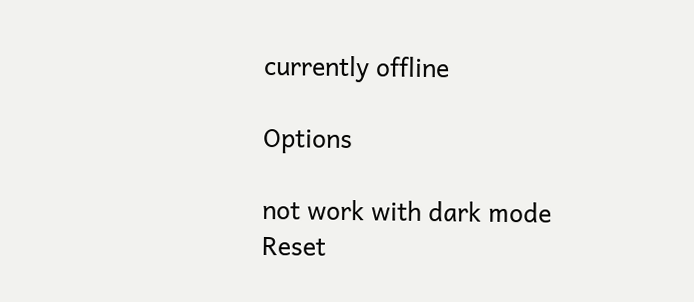currently offline

Options

not work with dark mode
Reset